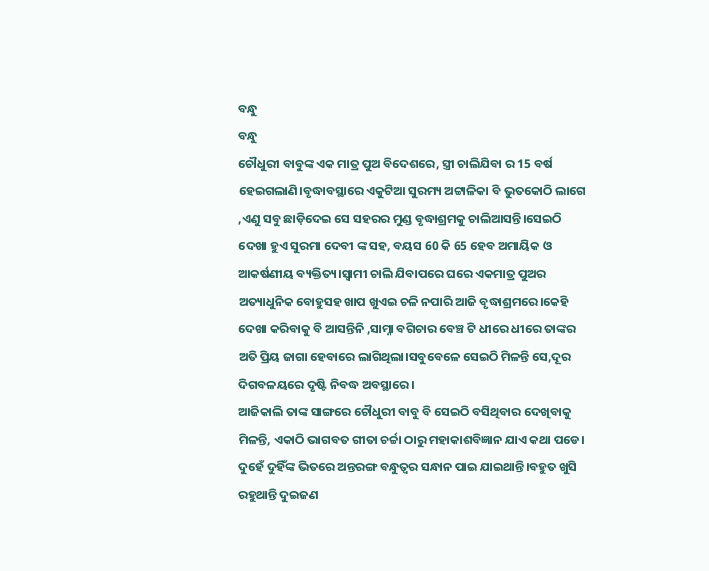ବନ୍ଧୁ
ବନ୍ଧୁ
ଚୌଧୁରୀ ବାବୁଙ୍କ ଏକ ମାତ୍ର ପୁଅ ବିଦେଶରେ, ସ୍ତ୍ରୀ ଚାଲିଯିବା ର 15 ବର୍ଷ ହେଇଗଲାଣି।ବୃଦ୍ଧାବସ୍ଥାରେ ଏକୁଟିଆ ସୁରମ୍ୟ ଅଟ୍ଟାଳିକା ବି ଭୁତକୋଠି ଲାଗେ ,ଏଣୁ ସବୁ ଛାଡ଼ିଦେଇ ସେ ସହରର ମୁଣ୍ଡ ବୃଦ୍ଧାଶ୍ରମକୁ ଚାଲିଆସନ୍ତି।ସେଇଠି ଦେଖା ହୁଏ ସୁରମା ଦେବୀ ଙ୍କ ସହ, ବୟସ 60 କି 65 ହେବ ଅମାୟିକ ଓ ଆକର୍ଷଣୀୟ ବ୍ୟକ୍ତିତ୍ୟ।ସ୍ୱାମୀ ଚାଲି ଯିବାପରେ ଘରେ ଏକମାତ୍ର ପୁଅର ଅତ୍ୟାଧୁନିକ ବୋହୁସହ ଖାପ ଖୁଏଇ ଚଳି ନପାରି ଆଜି ବୃଦ୍ଧାଶ୍ରମରେ।କେହି ଦେଖା କରିବାକୁ ବି ଆସନ୍ତିନି ,ସାମ୍ନା ବଗିଚାର ବେଞ୍ଚ ଟି ଧୀରେ ଧୀରେ ତାଙ୍କର ଅତି ପ୍ରିୟ ଜାଗା ହେବାରେ ଲାଗିଥିଲା।ସବୁବେଳେ ସେଇଠି ମିଳନ୍ତି ସେ,ଦୂର ଦିଗବଳୟରେ ଦୃଷ୍ଟି ନିବଦ୍ଧ ଅବସ୍ଥାରେ।
ଆଜିକାଲି ତାଙ୍କ ସାଙ୍ଗରେ ଚୌଧୁରୀ ବାବୁ ବି ସେଇଠି ବସିଥିବାର ଦେଖିବାକୁ ମିଳନ୍ତି, ଏକାଠି ଭାଗବତ ଗୀତା ଚର୍ଚ୍ଚା ଠାରୁ ମହାକାଶବିଜ୍ଞାନ ଯାଏ କଥା ପଡେ। ଦୁହେଁ ଦୁହିଁଙ୍କ ଭିତରେ ଅନ୍ତରଙ୍ଗ ବନ୍ଧୁତ୍ବର ସନ୍ଧାନ ପାଇ ଯାଇଥାନ୍ତି।ବହୁତ ଖୁସି ରହୁଥାନ୍ତି ଦୁଇଜଣ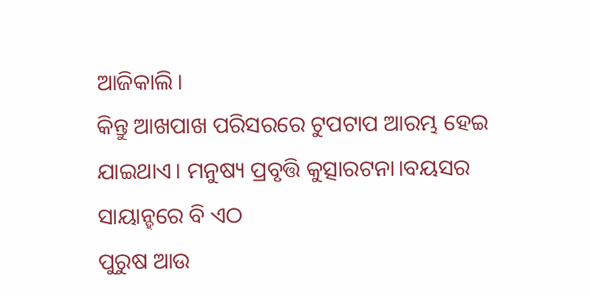ଆଜିକାଲି।
କିନ୍ତୁ ଆଖପାଖ ପରିସରରେ ଟୁପଟାପ ଆରମ୍ଭ ହେଇ ଯାଇଥାଏ। ମନୁଷ୍ୟ ପ୍ରବୃତ୍ତି କୁତ୍ସାରଟନା।ବୟସର ସାୟାନ୍ହରେ ବି ଏଠ
ପୁରୁଷ ଆଉ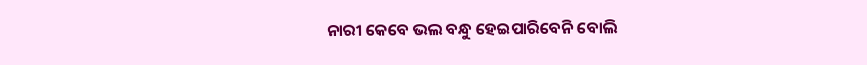ନାରୀ କେବେ ଭଲ ବନ୍ଧୁ ହେଇପାରିବେନି ବୋଲି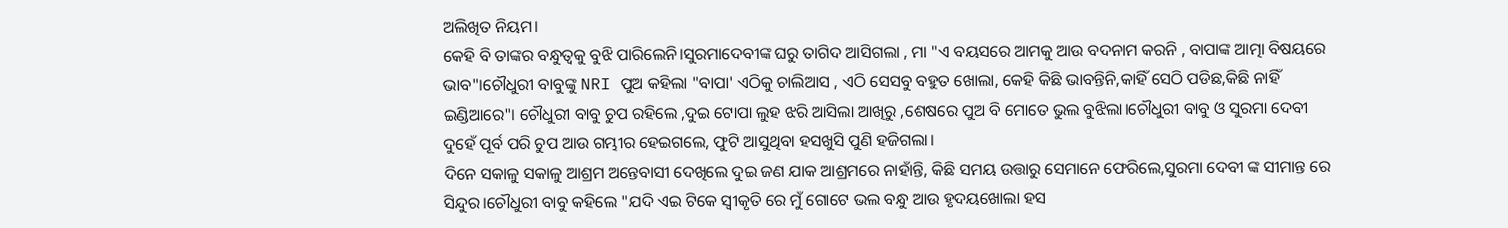ଅଲିଖିତ ନିୟମ।
କେହି ବି ତାଙ୍କର ବନ୍ଧୁତ୍ବକୁ ବୁଝି ପାରିଲେନି।ସୁରମାଦେବୀଙ୍କ ଘରୁ ତାଗିଦ ଆସିଗଲା , ମା "ଏ ବୟସରେ ଆମକୁ ଆଉ ବଦନାମ କରନି , ବାପାଙ୍କ ଆତ୍ମା ବିଷୟରେ ଭାବ"।ଚୌଧୁରୀ ବାବୁଙ୍କୁ NRI ପୁଅ କହିଲା "ବାପା' ଏଠିକୁ ଚାଲିଆସ , ଏଠି ସେସବୁ ବହୁତ ଖୋଲା, କେହି କିଛି ଭାବନ୍ତିନି,କାହିଁ ସେଠି ପଡିଛ,କିଛି ନାହିଁ ଇଣ୍ଡିଆରେ"। ଚୌଧୁରୀ ବାବୁ ଚୁପ ରହିଲେ ,ଦୁଇ ଟୋପା ଲୁହ ଝରି ଆସିଲା ଆଖିରୁ ,ଶେଷରେ ପୁଅ ବି ମୋତେ ଭୁଲ ବୁଝିଲା।ଚୌଧୁରୀ ବାବୁ ଓ ସୁରମା ଦେବୀ
ଦୁହେଁ ପୂର୍ବ ପରି ଚୁପ ଆଉ ଗମ୍ଭୀର ହେଇଗଲେ, ଫୁଟି ଆସୁଥିବା ହସଖୁସି ପୁଣି ହଜିଗଲା।
ଦିନେ ସକାଳୁ ସକାଳୁ ଆଶ୍ରମ ଅନ୍ତେବାସୀ ଦେଖିଲେ ଦୁଇ ଜଣ ଯାକ ଆଶ୍ରମରେ ନାହାଁନ୍ତି, କିଛି ସମୟ ଉତ୍ତାରୁ ସେମାନେ ଫେରିଲେ,ସୁରମା ଦେବୀ ଙ୍କ ସୀମାନ୍ତ ରେ ସିନ୍ଦୁର।ଚୌଧୁରୀ ବାବୁ କହିଲେ "ଯଦି ଏଇ ଟିକେ ସ୍ୱୀକୃତି ରେ ମୁଁ ଗୋଟେ ଭଲ ବନ୍ଧୁ ଆଉ ହୃଦୟଖୋଲା ହସ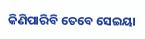କିଣିପାରିବି ତେବେ ସେଇୟା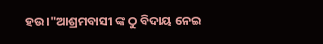ହଉ।"ଆଶ୍ରମବାସୀ ଙ୍କ ଠୁ ବିଦାୟ ନେଇ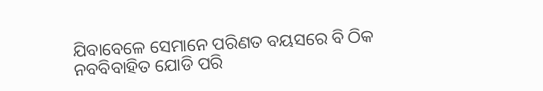ଯିବାବେଳେ ସେମାନେ ପରିଣତ ବୟସରେ ବି ଠିକ ନବବିବାହିତ ଯୋଡି ପରି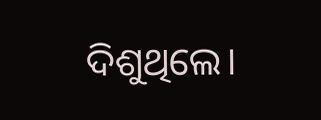ଦିଶୁଥିଲେ।